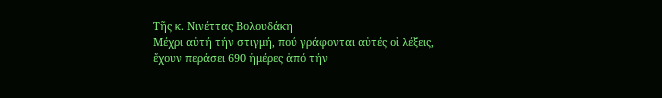Τῆς κ. Νινέττας Βολουδάκη
Mέχρι αὐτή τήν στιγμή, πού γράφονται αὐτές οἱ λέξεις, ἔχουν περάσει 690 ἡμέρες ἀπό τήν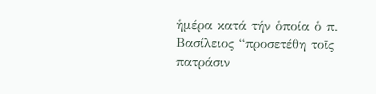ἡμέρα κατά τήν ὁποία ὁ π. Βασίλειος “προσετέθη τοῖς πατράσιν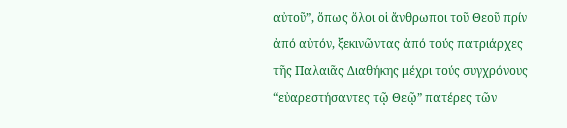αὐτοῦ”, ὅπως ὅλοι οἱ ἄνθρωποι τοῦ Θεοῦ πρίν ἀπό αὐτόν, ξεκινῶντας ἀπό τούς πατριάρχες τῆς Παλαιᾶς Διαθήκης μέχρι τούς συγχρόνους “εὐαρεστήσαντες τῷ Θεῷ” πατέρες τῶν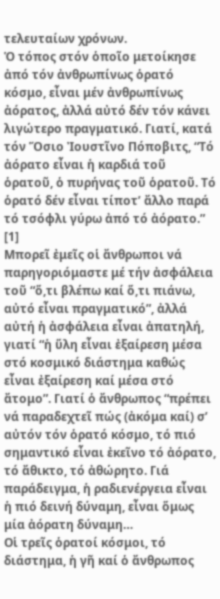τελευταίων χρόνων.
Ὁ τόπος στόν ὁποῖο μετοίκησε ἀπό τόν ἀνθρωπίνως ὁρατό κόσμο, εἶναι μέν ἀνθρωπίνως ἀόρατος, ἀλλά αὐτό δέν τόν κάνει λιγώτερο πραγματικό. Γιατί, κατά τόν Ὅσιο Ἰουστῖνο Πόποβιτς, “Τό ἀόρατο εἶναι ἡ καρδιά τοῦ ὁρατοῦ, ὁ πυρήνας τοῦ ὁρατοῦ. Τό ὁρατό δέν εἶναι τίποτ’ ἄλλο παρά τό τσόφλι γύρω ἀπό τό ἀόρατο.” [1]
Μπορεῖ ἐμεῖς οἱ ἄνθρωποι νά παρηγοριόμαστε μέ τήν ἀσφάλεια τοῦ “ὅ,τι βλέπω καί ὅ,τι πιάνω, αὐτό εἶναι πραγματικό”, ἀλλά αὐτή ἡ ἀσφάλεια εἶναι ἀπατηλή, γιατί “ἡ ὕλη εἶναι ἐξαίρεση μέσα στό κοσμικό διάστημα καθώς εἶναι ἐξαίρεση καί μέσα στό ἄτομο”. Γιατί ὁ ἄνθρωπος “πρέπει νά παραδεχτεῖ πώς (ἀκόμα καί) σ’ αὐτόν τόν ὁρατό κόσμο, τό πιό σημαντικό εἶναι ἐκεῖνο τό ἀόρατο, τό ἄθικτο, τό ἀθώρητο. Γιά παράδειγμα, ἡ ραδιενέργεια εἶναι ἡ πιό δεινή δύναμη, εἶναι ὅμως μία ἀόρατη δύναμη…
Οἱ τρεῖς ὁρατοί κόσμοι, τό διάστημα, ἡ γῆ καί ὁ ἄνθρωπος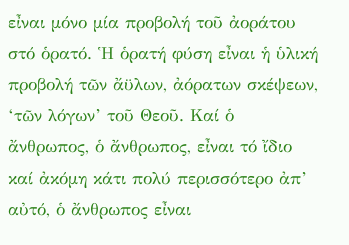εἶναι μόνο μία προβολή τοῦ ἀοράτου στό ὁρατό. Ἡ ὁρατή φύση εἶναι ἡ ὑλική προβολή τῶν ἄϋλων, ἀόρατων σκέψεων, ‘τῶν λόγων’ τοῦ Θεοῦ. Καί ὁ ἄνθρωπος, ὁ ἄνθρωπος, εἶναι τό ἴδιο καί ἀκόμη κάτι πολύ περισσότερο ἀπ’ αὐτό, ὁ ἄνθρωπος εἶναι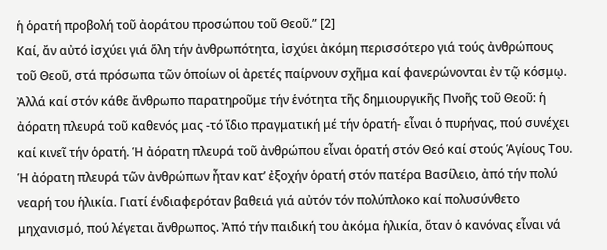ἡ ὁρατή προβολή τοῦ ἀοράτου προσώπου τοῦ Θεοῦ.” [2]
Καί, ἄν αὐτό ἰσχύει γιά ὅλη τήν ἀνθρωπότητα, ἰσχύει ἀκόμη περισσότερο γιά τούς ἀνθρώπους τοῦ Θεοῦ, στά πρόσωπα τῶν ὁποίων οἱ ἀρετές παίρνουν σχῆμα καί φανερώνονται ἐν τῷ κόσμῳ. Ἀλλά καί στόν κάθε ἄνθρωπο παρατηροῦμε τήν ἑνότητα τῆς δημιουργικῆς Πνοῆς τοῦ Θεοῦ: ἡ ἀόρατη πλευρά τοῦ καθενός μας -τό ἴδιο πραγματική μέ τήν ὁρατή- εἶναι ὁ πυρήνας, πού συνέχει καί κινεῖ τήν ὁρατή. Ἡ ἀόρατη πλευρά τοῦ ἀνθρώπου εἶναι ὁρατή στόν Θεό καί στούς Ἁγίους Του.
Ἡ ἀόρατη πλευρά τῶν ἀνθρώπων ἦταν κατ’ ἐξοχήν ὁρατή στόν πατέρα Βασίλειο, ἀπό τήν πολύ νεαρή του ἡλικία. Γιατί ένδιαφερόταν βαθειά γιά αὐτόν τόν πολύπλοκο καί πολυσύνθετο μηχανισμό, πού λέγεται ἄνθρωπος. Ἀπό τήν παιδική του ἀκόμα ἡλικία, ὅταν ὁ κανόνας εἶναι νά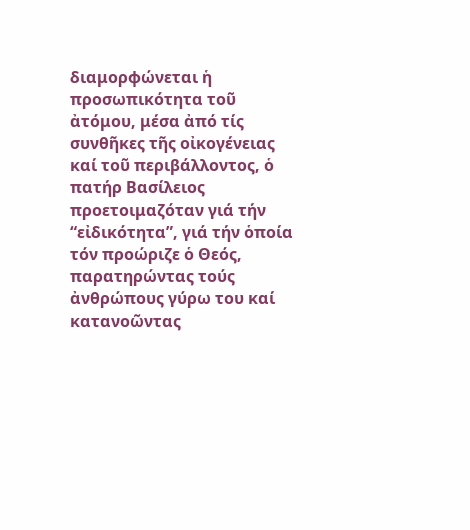διαμορφώνεται ἡ προσωπικότητα τοῦ ἀτόμου, μέσα ἀπό τίς συνθῆκες τῆς οἰκογένειας καί τοῦ περιβάλλοντος, ὁ πατήρ Βασίλειος προετοιμαζόταν γιά τήν “εἰδικότητα”, γιά τήν ὁποία τόν προώριζε ὁ Θεός, παρατηρώντας τούς ἀνθρώπους γύρω του καί κατανοῶντας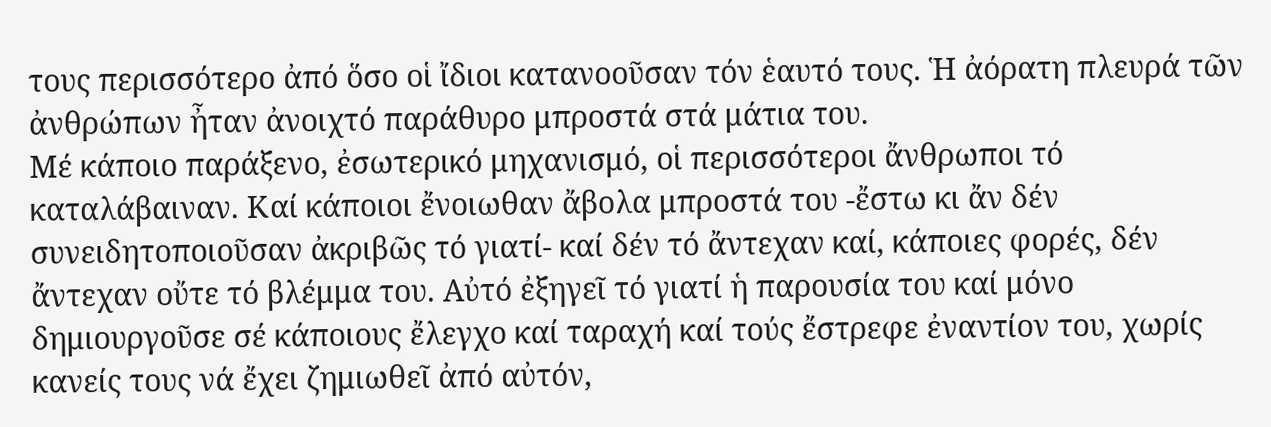τους περισσότερο ἀπό ὅσο οἱ ἴδιοι κατανοοῦσαν τόν ἑαυτό τους. Ἡ ἀόρατη πλευρά τῶν ἀνθρώπων ἦταν ἀνοιχτό παράθυρο μπροστά στά μάτια του.
Μέ κάποιο παράξενο, ἐσωτερικό μηχανισμό, οἱ περισσότεροι ἄνθρωποι τό καταλάβαιναν. Καί κάποιοι ἔνοιωθαν ἄβολα μπροστά του -ἔστω κι ἄν δέν συνειδητοποιοῦσαν ἀκριβῶς τό γιατί- καί δέν τό ἄντεχαν καί, κάποιες φορές, δέν ἄντεχαν οὔτε τό βλέμμα του. Αὐτό ἐξηγεῖ τό γιατί ἡ παρουσία του καί μόνο δημιουργοῦσε σέ κάποιους ἔλεγχο καί ταραχή καί τούς ἔστρεφε ἐναντίον του, χωρίς κανείς τους νά ἔχει ζημιωθεῖ ἀπό αὐτόν,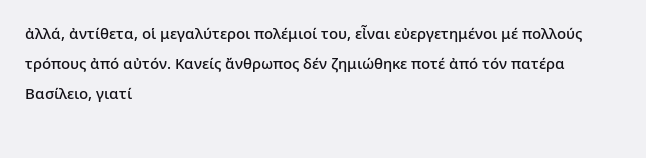ἀλλά, ἀντίθετα, οἱ μεγαλύτεροι πολέμιοί του, εἶναι εὐεργετημένοι μέ πολλούς τρόπους ἀπό αὐτόν. Κανείς ἄνθρωπος δέν ζημιώθηκε ποτέ ἀπό τόν πατέρα Βασίλειο, γιατί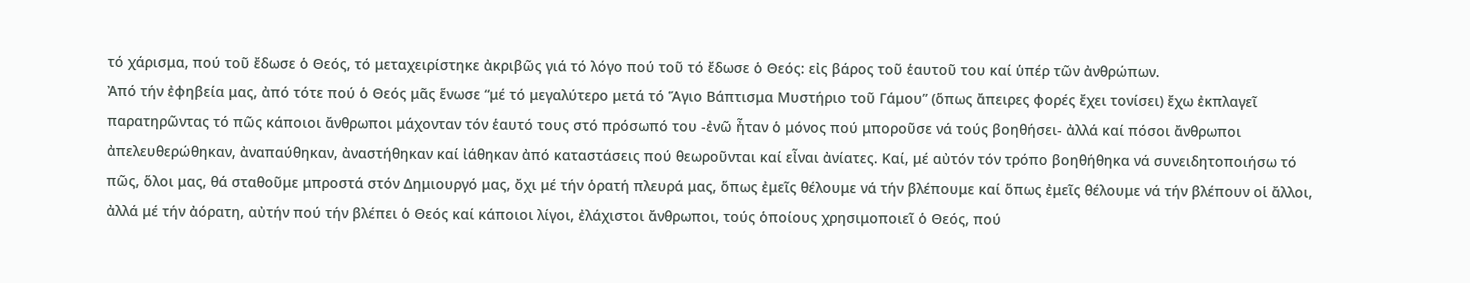τό χάρισμα, πού τοῦ ἔδωσε ὁ Θεός, τό μεταχειρίστηκε ἀκριβῶς γιά τό λόγο πού τοῦ τό ἔδωσε ὁ Θεός: εἰς βάρος τοῦ ἑαυτοῦ του καί ὑπέρ τῶν ἀνθρώπων.
Ἀπό τήν ἐφηβεία μας, ἀπό τότε πού ὁ Θεός μᾶς ἕνωσε “μέ τό μεγαλύτερο μετά τό Ἅγιο Βάπτισμα Μυστήριο τοῦ Γάμου” (ὅπως ἄπειρες φορές ἔχει τονίσει) ἔχω ἐκπλαγεῖ παρατηρῶντας τό πῶς κάποιοι ἄνθρωποι μάχονταν τόν ἑαυτό τους στό πρόσωπό του -ἐνῶ ἦταν ὁ μόνος πού μποροῦσε νά τούς βοηθήσει- ἀλλά καί πόσοι ἄνθρωποι ἀπελευθερώθηκαν, ἀναπαύθηκαν, ἀναστήθηκαν καί ἰάθηκαν ἀπό καταστάσεις πού θεωροῦνται καί εἶναι ἀνίατες. Καί, μέ αὐτόν τόν τρόπο βοηθήθηκα νά συνειδητοποιήσω τό πῶς, ὅλοι μας, θά σταθοῦμε μπροστά στόν Δημιουργό μας, ὄχι μέ τήν ὁρατή πλευρά μας, ὅπως ἐμεῖς θέλουμε νά τήν βλέπουμε καί ὅπως ἐμεῖς θέλουμε νά τήν βλέπουν οἱ ἄλλοι, ἀλλά μέ τήν ἀόρατη, αὐτήν πού τήν βλέπει ὁ Θεός καί κάποιοι λίγοι, ἐλάχιστοι ἄνθρωποι, τούς ὁποίους χρησιμοποιεῖ ὁ Θεός, πού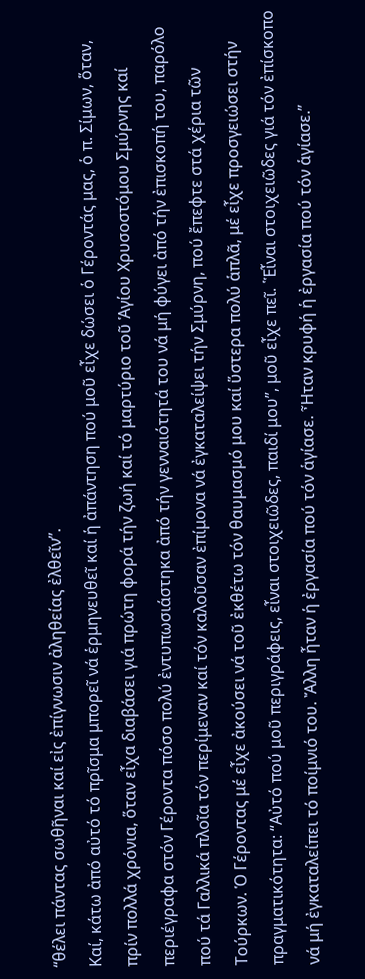“θέλει πάντας σωθῆναι καί εἰς ἐπίγνωσιν ἀληθείας ἐλθεῖν”.
Καί, κάτω ἀπό αὐτό τό πρῖσμα μπορεῖ νά ἑρμηνευθεῖ καί ἡ ἀπάντηση πού μοῦ εἶχε δώσει ὁ Γέροντάς μας, ὁ π. Σίμων, ὅταν, πρίν πολλά χρόνια, ὅταν εἶχα διαβάσει γιά πρώτη φορά τήν ζωή καί τό μαρτύριο τοῦ Ἁγίου Χρυσοστόμου Σμύρνης καί περιέγραφα στόν Γέροντα πόσο πολύ ἐντυπωσιάστηκα ἀπό τήν γενναιότητά του νά μή φύγει ἀπό τήν ἐπισκοπή του, παρόλο πού τά Γαλλικά πλοῖα τόν περίμεναν καί τόν καλοῦσαν ἐπίμονα νά ἐγκαταλείψει τήν Σμύρνη, πού ἔπεφτε στά χέρια τῶν Τούρκων. Ὁ Γέροντας μέ εἶχε ἀκούσει νά τοῦ ἐκθέτω τόν θαυμασμό μου καί ὕστερα πολύ ἁπλᾶ, μέ εἶχε προσγειώσει στήν πραγματικότητα: “Αὐτό πού μοῦ περιγράφεις, εἶναι στοιχειῶδες, παιδί μου”, μοῦ εἶχε πεῖ. ῾Ἑἶναι στοιχειῶδες γιά τόν ἐπίσκοπο νά μή ἐγκαταλείπει τό ποίμνιό του. Ἄλλη ἦταν ἡ ἐργασία πού τόν ἁγίασε. Ἦταν κρυφή ἡ ἐργασία πού τόν ἁγίασε.”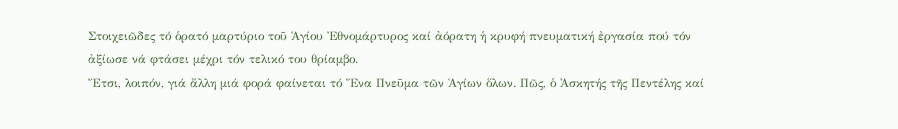Στοιχειῶδες τό ὁρατό μαρτύριο τοῦ Ἁγίου Ἐθνομάρτυρος καί ἀόρατη ἡ κρυφή πνευματική ἐργασία πού τόν ἀξίωσε νά φτάσει μέχρι τόν τελικό του θρίαμβο.
Ἔτσι, λοιπόν, γιά ἄλλη μιά φορά φαίνεται τό Ἕνα Πνεῦμα τῶν Ἁγίων ὅλων. Πῶς, ὁ Ἀσκητής τῆς Πεντέλης καί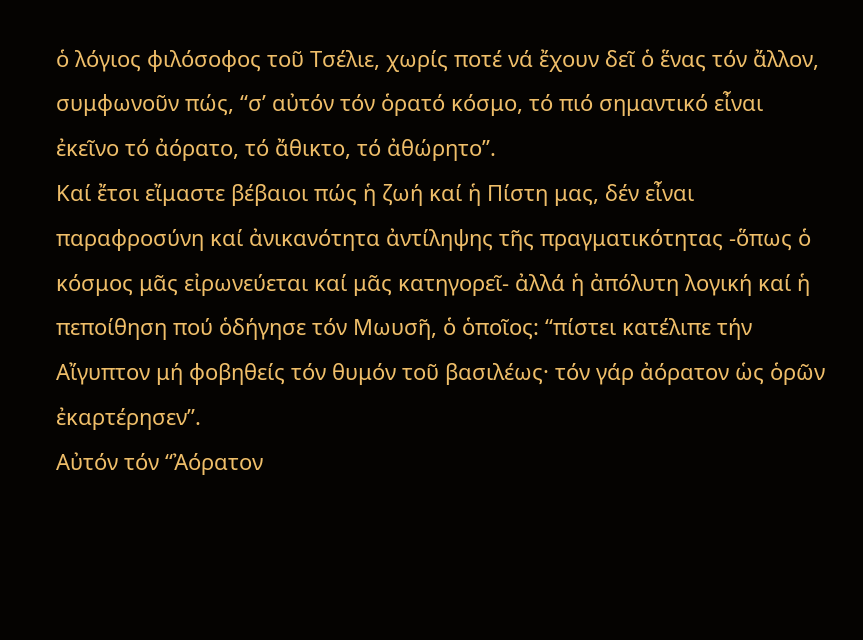ὁ λόγιος φιλόσοφος τοῦ Τσέλιε, χωρίς ποτέ νά ἔχουν δεῖ ὁ ἕνας τόν ἄλλον, συμφωνοῦν πώς, “σ’ αὐτόν τόν ὁρατό κόσμο, τό πιό σημαντικό εἶναι ἐκεῖνο τό ἀόρατο, τό ἄθικτο, τό ἀθώρητο”.
Καί ἔτσι εἴμαστε βέβαιοι πώς ἡ ζωή καί ἡ Πίστη μας, δέν εἶναι παραφροσύνη καί ἀνικανότητα ἀντίληψης τῆς πραγματικότητας -ὅπως ὁ κόσμος μᾶς εἰρωνεύεται καί μᾶς κατηγορεῖ- ἀλλά ἡ ἀπόλυτη λογική καί ἡ πεποίθηση πού ὁδήγησε τόν Μωυσῆ, ὁ ὁποῖος: “πίστει κατέλιπε τήν Αἴγυπτον μή φοβηθείς τόν θυμόν τοῦ βασιλέως· τόν γάρ ἀόρατον ὡς ὁρῶν ἐκαρτέρησεν”.
Αὐτόν τόν “Ἀόρατον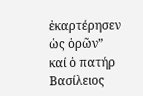ἐκαρτέρησεν ὡς ὁρῶν” καί ὁ πατήρ Βασίλειος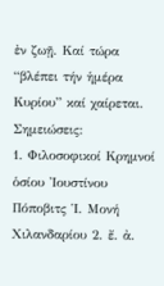ἐν ζωῇ. Καί τώρα “βλέπει τήν ἡμέρα Κυρίου” καί χαίρεται.
Σημειώσεις:
1. Φιλοσοφικοί Κρημνοί ὁσίου Ἰουστίνου Πόποβιτς Ἱ. Μονή Χιλανδαρίου 2. ἔ. ἀ.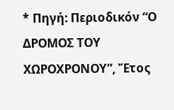* Πηγή: Περιοδικόν “Ο ΔΡΟΜΟΣ ΤΟΥ ΧΩΡΟΧΡΟΝΟΥ”, Ἔτος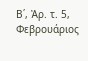Β΄, Ἀρ. τ. 5, Φεβρουάριος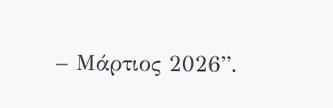– Μάρτιος 2026”.